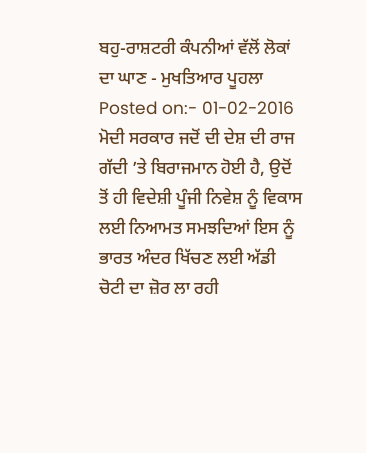ਬਹੁ-ਰਾਸ਼ਟਰੀ ਕੰਪਨੀਆਂ ਵੱਲੋਂ ਲੋਕਾਂ ਦਾ ਘਾਣ - ਮੁਖਤਿਆਰ ਪੂਹਲਾ
Posted on:- 01-02-2016
ਮੋਦੀ ਸਰਕਾਰ ਜਦੋਂ ਦੀ ਦੇਸ਼ ਦੀ ਰਾਜ ਗੱਦੀ ’ਤੇ ਬਿਰਾਜਮਾਨ ਹੋਈ ਹੈ, ਉਦੋਂ ਤੋਂ ਹੀ ਵਿਦੇਸ਼ੀ ਪੂੰਜੀ ਨਿਵੇਸ਼ ਨੂੰ ਵਿਕਾਸ ਲਈ ਨਿਆਮਤ ਸਮਝਦਿਆਂ ਇਸ ਨੂੰ ਭਾਰਤ ਅੰਦਰ ਖਿੱਚਣ ਲਈ ਅੱਡੀ ਚੋਟੀ ਦਾ ਜ਼ੋਰ ਲਾ ਰਹੀ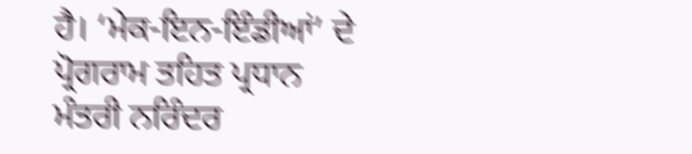ਹੈ। ‘ਮੇਕ-ਇਨ-ਇੰਡੀਆਂ’ ਦੇ ਪ੍ਰੋਗਰਾਮ ਤਹਿਤ ਪ੍ਰਧਾਨ ਮੰਤਰੀ ਨਰਿੰਦਰ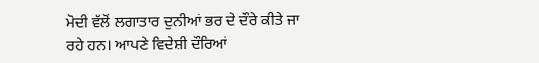ਮੋਦੀ ਵੱਲੋਂ ਲਗਾਤਾਰ ਦੁਨੀਆਂ ਭਰ ਦੇ ਦੌਰੇ ਕੀਤੇ ਜਾ ਰਹੇ ਹਨ। ਆਪਣੇ ਵਿਦੇਸ਼ੀ ਦੌਰਿਆਂ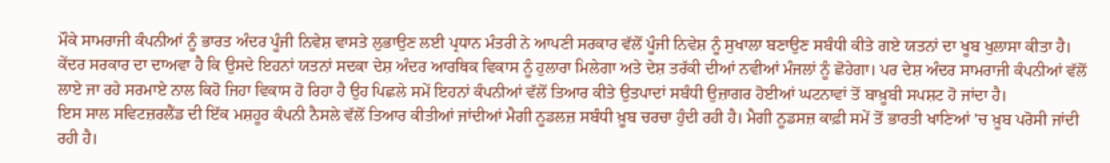ਮੌਕੇ ਸਾਮਰਾਜੀ ਕੰਪਨੀਆਂ ਨੂੰ ਭਾਰਤ ਅੰਦਰ ਪੂੰਜੀ ਨਿਵੇਸ਼ ਵਾਸਤੇ ਲੁਭਾਉਣ ਲਈ ਪ੍ਰਧਾਨ ਮੰਤਰੀ ਨੇ ਆਪਣੀ ਸਰਕਾਰ ਵੱਲੋਂ ਪੂੰਜੀ ਨਿਵੇਸ਼ ਨੂੰ ਸੁਖਾਲਾ ਬਣਾਉਣ ਸਬੰਧੀ ਕੀਤੇ ਗਏ ਯਤਨਾਂ ਦਾ ਖੂਬ ਖੁਲਾਸਾ ਕੀਤਾ ਹੈ। ਕੇਂਦਰ ਸਰਕਾਰ ਦਾ ਦਾਅਵਾ ਹੈ ਕਿ ਉਸਦੇ ਇਹਨਾਂ ਯਤਨਾਂ ਸਦਕਾ ਦੇਸ਼ ਅੰਦਰ ਆਰਥਿਕ ਵਿਕਾਸ ਨੂੰ ਹੁਲਾਰਾ ਮਿਲੇਗਾ ਅਤੇ ਦੇਸ਼ ਤਰੱਕੀ ਦੀਆਂ ਨਵੀਆਂ ਮੰਜਲਾਂ ਨੂੰ ਛੋਹੇਗਾ। ਪਰ ਦੇਸ਼ ਅੰਦਰ ਸਾਮਰਾਜੀ ਕੰਪਨੀਆਂ ਵੱਲੋਂ ਲਾਏ ਜਾ ਰਹੇ ਸਰਮਾਏ ਨਾਲ ਕਿਹੋ ਜਿਹਾ ਵਿਕਾਸ ਹੋ ਰਿਹਾ ਹੈ ਉਹ ਪਿਛਲੇ ਸਮੇਂ ਇਹਨਾਂ ਕੰਪਨੀਆਂ ਵੱਲੋਂ ਤਿਆਰ ਕੀਤੇ ਉਤਪਾਦਾਂ ਸਬੰਧੀ ਉਜ਼ਾਗਰ ਹੋਈਆਂ ਘਟਨਾਵਾਂ ਤੋਂ ਬਾਖ਼ੂਬੀ ਸਪਸ਼ਟ ਹੋ ਜਾਂਦਾ ਹੈ।
ਇਸ ਸਾਲ ਸਵਿਟਜ਼ਰਲੈਂਡ ਦੀ ਇੱਕ ਮਸ਼ਹੂਰ ਕੰਪਨੀ ਨੈਸਲੇ ਵੱਲੋਂ ਤਿਆਰ ਕੀਤੀਆਂ ਜਾਂਦੀਆਂ ਮੈਗੀ ਨੂਡਲਜ਼ ਸਬੰਧੀ ਖ਼ੂਬ ਚਰਚਾ ਹੁੰਦੀ ਰਹੀ ਹੈ। ਮੈਗੀ ਨੂਡਸਜ਼ ਕਾਫ਼ੀ ਸਮੇਂ ਤੋਂ ਭਾਰਤੀ ਖਾਣਿਆਂ ’ਚ ਖ਼ੂਬ ਪਰੋਸੀ ਜਾਂਦੀ ਰਹੀ ਹੈ।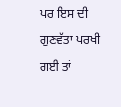ਪਰ ਇਸ ਦੀ ਗੁਣਵੱਤਾ ਪਰਖੀ ਗਈ ਤਾਂ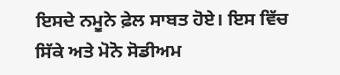ਇਸਦੇ ਨਮੂਨੇ ਫ਼ੇਲ ਸਾਬਤ ਹੋਏ। ਇਸ ਵਿੱਚ ਸਿੱਕੇ ਅਤੇ ਮੋਨੋ ਸੋਡੀਅਮ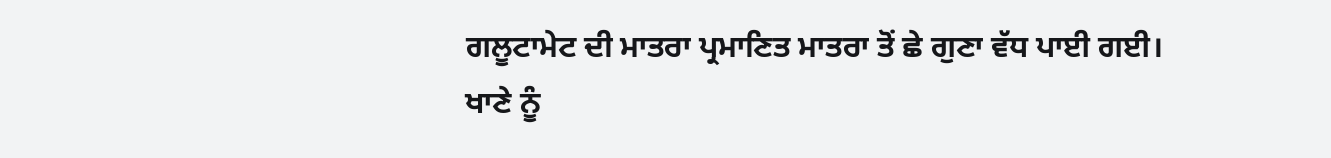ਗਲੂਟਾਮੇਟ ਦੀ ਮਾਤਰਾ ਪ੍ਰਮਾਣਿਤ ਮਾਤਰਾ ਤੋਂ ਛੇ ਗੁਣਾ ਵੱਧ ਪਾਈ ਗਈ।
ਖਾਣੇ ਨੂੰ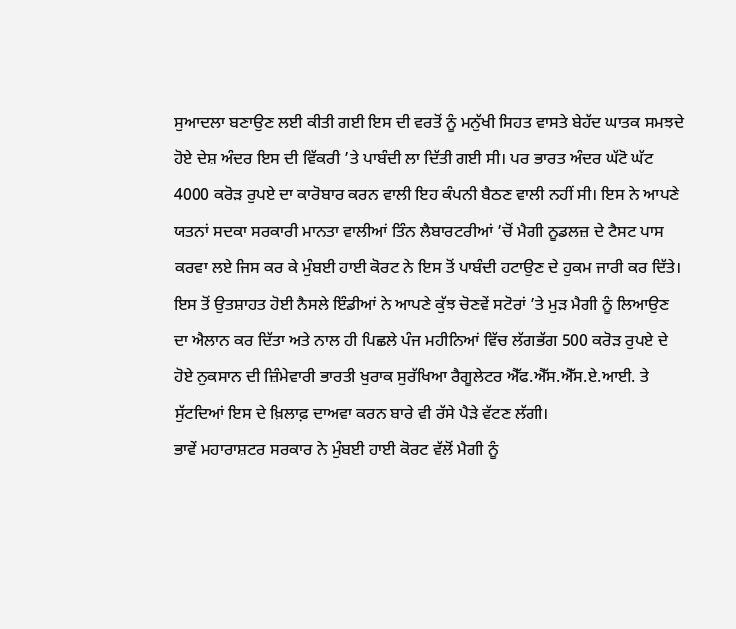ਸੁਆਦਲਾ ਬਣਾਉਣ ਲਈ ਕੀਤੀ ਗਈ ਇਸ ਦੀ ਵਰਤੋਂ ਨੂੰ ਮਨੁੱਖੀ ਸਿਹਤ ਵਾਸਤੇ ਬੇਹੱਦ ਘਾਤਕ ਸਮਝਦੇ ਹੋਏ ਦੇਸ਼ ਅੰਦਰ ਇਸ ਦੀ ਵਿੱਕਰੀ ’ਤੇ ਪਾਬੰਦੀ ਲਾ ਦਿੱਤੀ ਗਈ ਸੀ। ਪਰ ਭਾਰਤ ਅੰਦਰ ਘੱਟੋ ਘੱਟ 4000 ਕਰੋੜ ਰੁਪਏ ਦਾ ਕਾਰੋਬਾਰ ਕਰਨ ਵਾਲੀ ਇਹ ਕੰਪਨੀ ਬੈਠਣ ਵਾਲੀ ਨਹੀਂ ਸੀ। ਇਸ ਨੇ ਆਪਣੇ ਯਤਨਾਂ ਸਦਕਾ ਸਰਕਾਰੀ ਮਾਨਤਾ ਵਾਲੀਆਂ ਤਿੰਨ ਲੈਬਾਰਟਰੀਆਂ ’ਚੋਂ ਮੈਗੀ ਨੂਡਲਜ਼ ਦੇ ਟੈਸਟ ਪਾਸ ਕਰਵਾ ਲਏ ਜਿਸ ਕਰ ਕੇ ਮੁੰਬਈ ਹਾਈ ਕੋਰਟ ਨੇ ਇਸ ਤੋਂ ਪਾਬੰਦੀ ਹਟਾਉਣ ਦੇ ਹੁਕਮ ਜਾਰੀ ਕਰ ਦਿੱਤੇ। ਇਸ ਤੋਂ ਉਤਸ਼ਾਹਤ ਹੋਈ ਨੈਸਲੇ ਇੰਡੀਆਂ ਨੇ ਆਪਣੇ ਕੁੱਝ ਚੋਣਵੇਂ ਸਟੋਰਾਂ ’ਤੇ ਮੁੜ ਮੈਗੀ ਨੂੰ ਲਿਆਉਣ ਦਾ ਐਲਾਨ ਕਰ ਦਿੱਤਾ ਅਤੇ ਨਾਲ ਹੀ ਪਿਛਲੇ ਪੰਜ ਮਹੀਨਿਆਂ ਵਿੱਚ ਲੱਗਭੱਗ 500 ਕਰੋੜ ਰੁਪਏ ਦੇ ਹੋਏ ਨੁਕਸਾਨ ਦੀ ਜ਼ਿੰਮੇਵਾਰੀ ਭਾਰਤੀ ਖੁਰਾਕ ਸੁਰੱਖਿਆ ਰੈਗੂਲੇਟਰ ਐੱਫ.ਐੱਸ.ਐੱਸ.ਏ.ਆਈ. ਤੇ ਸੁੱਟਦਿਆਂ ਇਸ ਦੇ ਖ਼ਿਲਾਫ਼ ਦਾਅਵਾ ਕਰਨ ਬਾਰੇ ਵੀ ਰੱਸੇ ਪੈੜੇ ਵੱਟਣ ਲੱਗੀ।
ਭਾਵੇਂ ਮਹਾਰਾਸ਼ਟਰ ਸਰਕਾਰ ਨੇ ਮੁੰਬਈ ਹਾਈ ਕੋਰਟ ਵੱਲੋਂ ਮੈਗੀ ਨੂੰ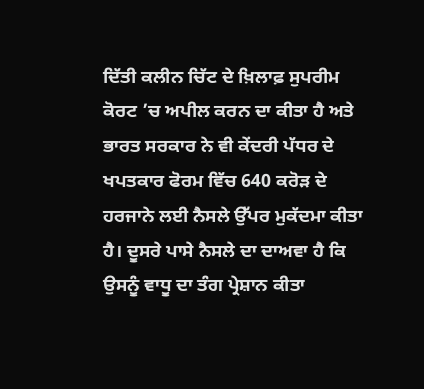ਦਿੱਤੀ ਕਲੀਨ ਚਿੱਟ ਦੇ ਖ਼ਿਲਾਫ਼ ਸੁਪਰੀਮ ਕੋਰਟ ’ਚ ਅਪੀਲ ਕਰਨ ਦਾ ਕੀਤਾ ਹੈ ਅਤੇ ਭਾਰਤ ਸਰਕਾਰ ਨੇ ਵੀ ਕੇਂਦਰੀ ਪੱਧਰ ਦੇ ਖਪਤਕਾਰ ਫੋਰਮ ਵਿੱਚ 640 ਕਰੋੜ ਦੇ ਹਰਜਾਨੇ ਲਈ ਨੈਸਲੇ ਉੱਪਰ ਮੁਕੱਦਮਾ ਕੀਤਾ ਹੈ। ਦੂਸਰੇ ਪਾਸੇ ਨੈਸਲੇ ਦਾ ਦਾਅਵਾ ਹੈ ਕਿ ਉਸਨੂੰ ਵਾਧੂ ਦਾ ਤੰਗ ਪ੍ਰੇਸ਼ਾਨ ਕੀਤਾ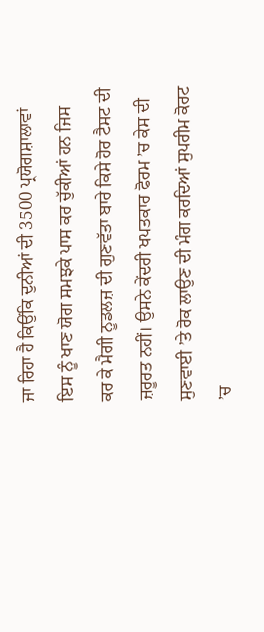ਜਾ ਰਿਹਾ ਹੈ ਕਿਉਂਕਿ ਦੁਨੀਆਂ ਦੀ 3500 ਪ੍ਰਯੋਗਸ਼ਾਲਾਵਾਂ ਇਸ ਨੂੰ ਖਾਣ ਯੋਗ ਸਮਝਕੇ ਪਾਸ ਕਰ ਚੁੱਕੀਆਂ ਹਨ ਜਿਸ ਕਰ ਕੇ ਮੈਗੀ ਨੂਡਲਜ਼ ਦੀ ਗੁਣਵੱਤਾ ਬਾਰੇ ਕਿਸੇ ਹੋਰ ਟੈਸਟ ਦੀ ਜ਼ਰੂਰਤ ਨਹੀਂ। ਉਸਨੇ ਕੇਂਦਰੀ ਖਪਤਕਾਰ ਫੋਰਮ ’ਚ ਕੇਸ ਦੀ ਸੁਣਵਾਈ ’ਤੇ ਰੋਕ ਲਾਉਣ ਦੀ ਮੰਗ ਕਰਦਿਆਂ ਸੁਪਰੀਮ ਕੋਰਟ ’ਚ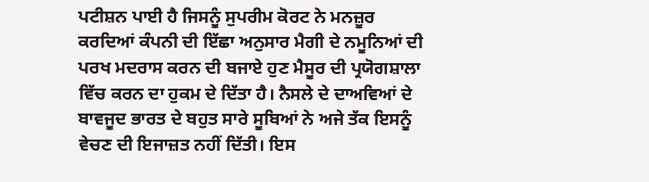ਪਟੀਸ਼ਨ ਪਾਈ ਹੈ ਜਿਸਨੂੰ ਸੁਪਰੀਮ ਕੋਰਟ ਨੇ ਮਨਜ਼ੂਰ ਕਰਦਿਆਂ ਕੰਪਨੀ ਦੀ ਇੱਛਾ ਅਨੁਸਾਰ ਮੈਗੀ ਦੇ ਨਮੂਨਿਆਂ ਦੀ ਪਰਖ ਮਦਰਾਸ ਕਰਨ ਦੀ ਬਜਾਏ ਹੁਣ ਮੈਸੂਰ ਦੀ ਪ੍ਰਯੋਗਸ਼ਾਲਾ ਵਿੱਚ ਕਰਨ ਦਾ ਹੁਕਮ ਦੇ ਦਿੱਤਾ ਹੈ। ਨੈਸਲੇ ਦੇ ਦਾਅਵਿਆਂ ਦੇ ਬਾਵਜੂਦ ਭਾਰਤ ਦੇ ਬਹੁਤ ਸਾਰੇ ਸੂਬਿਆਂ ਨੇ ਅਜੇ ਤੱਕ ਇਸਨੂੰ ਵੇਚਣ ਦੀ ਇਜਾਜ਼ਤ ਨਹੀਂ ਦਿੱਤੀ। ਇਸ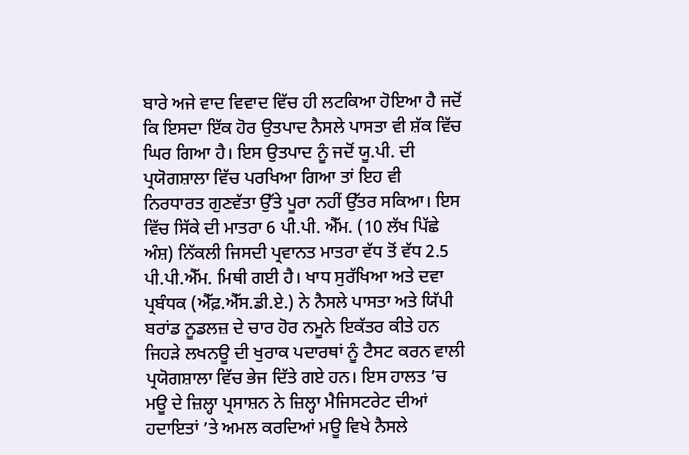ਬਾਰੇ ਅਜੇ ਵਾਦ ਵਿਵਾਦ ਵਿੱਚ ਹੀ ਲਟਕਿਆ ਹੋਇਆ ਹੈ ਜਦੋਂ ਕਿ ਇਸਦਾ ਇੱਕ ਹੋਰ ਉਤਪਾਦ ਨੈਸਲੇ ਪਾਸਤਾ ਵੀ ਸ਼ੱਕ ਵਿੱਚ ਘਿਰ ਗਿਆ ਹੈ। ਇਸ ਉਤਪਾਦ ਨੂੰ ਜਦੋਂ ਯੂ.ਪੀ. ਦੀ ਪ੍ਰਯੋਗਸ਼ਾਲਾ ਵਿੱਚ ਪਰਖਿਆ ਗਿਆ ਤਾਂ ਇਹ ਵੀ ਨਿਰਧਾਰਤ ਗੁਣਵੱਤਾ ਉੱਤੇ ਪੂਰਾ ਨਹੀਂ ਉੱਤਰ ਸਕਿਆ। ਇਸ ਵਿੱਚ ਸਿੱਕੇ ਦੀ ਮਾਤਰਾ 6 ਪੀ.ਪੀ. ਐੱਮ. (10 ਲੱਖ ਪਿੱਛੇ ਅੰਸ਼) ਨਿੱਕਲੀ ਜਿਸਦੀ ਪ੍ਰਵਾਨਤ ਮਾਤਰਾ ਵੱਧ ਤੋਂ ਵੱਧ 2.5 ਪੀ.ਪੀ.ਐੱਮ. ਮਿਥੀ ਗਈ ਹੈ। ਖਾਧ ਸੁਰੱਖਿਆ ਅਤੇ ਦਵਾ ਪ੍ਰਬੰਧਕ (ਐੱਫ਼.ਐੱਸ.ਡੀ.ਏ.) ਨੇ ਨੈਸਲੇ ਪਾਸਤਾ ਅਤੇ ਯਿੱਪੀ ਬਰਾਂਡ ਨੂਡਲਜ਼ ਦੇ ਚਾਰ ਹੋਰ ਨਮੂਨੇ ਇਕੱਤਰ ਕੀਤੇ ਹਨ ਜਿਹੜੇ ਲਖਨਊ ਦੀ ਖੁਰਾਕ ਪਦਾਰਥਾਂ ਨੂੰ ਟੈਸਟ ਕਰਨ ਵਾਲੀ ਪ੍ਰਯੋਗਸ਼ਾਲਾ ਵਿੱਚ ਭੇਜ ਦਿੱਤੇ ਗਏ ਹਨ। ਇਸ ਹਾਲਤ ’ਚ ਮਊ ਦੇ ਜ਼ਿਲ੍ਹਾ ਪ੍ਰਸਾਸ਼ਨ ਨੇ ਜ਼ਿਲ੍ਹਾ ਮੈਜਿਸਟਰੇਟ ਦੀਆਂ ਹਦਾਇਤਾਂ ’ਤੇ ਅਮਲ ਕਰਦਿਆਂ ਮਊ ਵਿਖੇ ਨੈਸਲੇ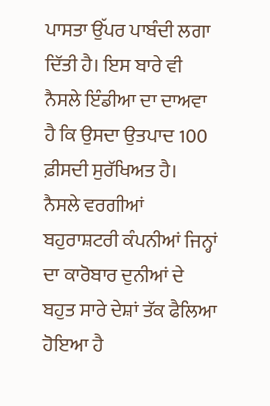ਪਾਸਤਾ ਉੱਪਰ ਪਾਬੰਦੀ ਲਗਾ ਦਿੱਤੀ ਹੈ। ਇਸ ਬਾਰੇ ਵੀ ਨੈਸਲੇ ਇੰਡੀਆ ਦਾ ਦਾਅਵਾ ਹੈ ਕਿ ਉਸਦਾ ਉਤਪਾਦ 100 ਫ਼ੀਸਦੀ ਸੁਰੱਖਿਅਤ ਹੈ।
ਨੈਸਲੇ ਵਰਗੀਆਂ ਬਹੁਰਾਸ਼ਟਰੀ ਕੰਪਨੀਆਂ ਜਿਨ੍ਹਾਂ ਦਾ ਕਾਰੋਬਾਰ ਦੁਨੀਆਂ ਦੇ ਬਹੁਤ ਸਾਰੇ ਦੇਸ਼ਾਂ ਤੱਕ ਫੈਲਿਆ ਹੋਇਆ ਹੈ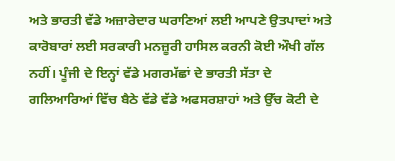ਅਤੇ ਭਾਰਤੀ ਵੱਡੇ ਅਜ਼ਾਰੇਦਾਰ ਘਰਾਣਿਆਂ ਲਈ ਆਪਣੇ ਉਤਪਾਦਾਂ ਅਤੇ ਕਾਰੋਬਾਰਾਂ ਲਈ ਸਰਕਾਰੀ ਮਨਜ਼ੂਰੀ ਹਾਸਿਲ ਕਰਨੀ ਕੋਈ ਔਖੀ ਗੱਲ ਨਹੀਂ। ਪੂੰਜੀ ਦੇ ਇਨ੍ਹਾਂ ਵੱਡੇ ਮਗਰਮੱਛਾਂ ਦੇ ਭਾਰਤੀ ਸੱਤਾ ਦੇ ਗਲਿਆਰਿਆਂ ਵਿੱਚ ਬੈਠੇ ਵੱਡੇ ਵੱਡੇ ਅਫਸਰਸ਼ਾਹਾਂ ਅਤੇ ਉੱਚ ਕੋਟੀ ਦੇ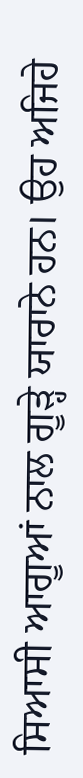ਸਿਆਸੀ ਆਗੂਆਂ ਨਾਲ ਗੂੜ੍ਹੇ ਯਾਰਾਨੇ ਹਨ। ਉਹ ਅਜਿਹੇ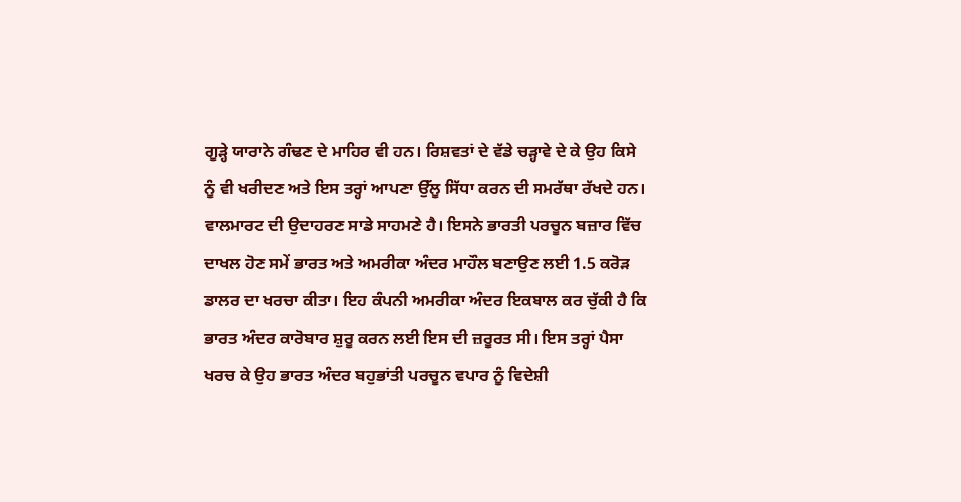ਗੂੜ੍ਹੇ ਯਾਰਾਨੇ ਗੰਢਣ ਦੇ ਮਾਹਿਰ ਵੀ ਹਨ। ਰਿਸ਼ਵਤਾਂ ਦੇ ਵੱਡੇ ਚੜ੍ਹਾਵੇ ਦੇ ਕੇ ਉਹ ਕਿਸੇ ਨੂੰ ਵੀ ਖਰੀਦਣ ਅਤੇ ਇਸ ਤਰ੍ਹਾਂ ਆਪਣਾ ਉੱਲੂ ਸਿੱਧਾ ਕਰਨ ਦੀ ਸਮਰੱਥਾ ਰੱਖਦੇ ਹਨ। ਵਾਲਮਾਰਟ ਦੀ ਉਦਾਹਰਣ ਸਾਡੇ ਸਾਹਮਣੇ ਹੈ। ਇਸਨੇ ਭਾਰਤੀ ਪਰਚੂਨ ਬਜ਼ਾਰ ਵਿੱਚ ਦਾਖਲ ਹੋਣ ਸਮੇਂ ਭਾਰਤ ਅਤੇ ਅਮਰੀਕਾ ਅੰਦਰ ਮਾਹੌਲ ਬਣਾਉਣ ਲਈ 1.5 ਕਰੋੜ ਡਾਲਰ ਦਾ ਖਰਚਾ ਕੀਤਾ। ਇਹ ਕੰਪਨੀ ਅਮਰੀਕਾ ਅੰਦਰ ਇਕਬਾਲ ਕਰ ਚੁੱਕੀ ਹੈ ਕਿ ਭਾਰਤ ਅੰਦਰ ਕਾਰੋਬਾਰ ਸ਼ੁਰੂ ਕਰਨ ਲਈ ਇਸ ਦੀ ਜ਼ਰੂਰਤ ਸੀ। ਇਸ ਤਰ੍ਹਾਂ ਪੈਸਾ ਖਰਚ ਕੇ ਉਹ ਭਾਰਤ ਅੰਦਰ ਬਹੁਭਾਂਤੀ ਪਰਚੂਨ ਵਪਾਰ ਨੂੰ ਵਿਦੇਸ਼ੀ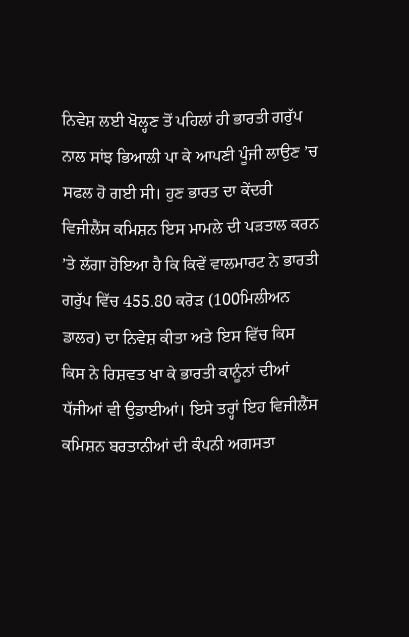ਨਿਵੇਸ਼ ਲਈ ਖੋਲ੍ਹਣ ਤੋਂ ਪਹਿਲਾਂ ਹੀ ਭਾਰਤੀ ਗਰੁੱਪ ਨਾਲ ਸਾਂਝ ਭਿਆਲੀ ਪਾ ਕੇ ਆਪਣੀ ਪੂੰਜੀ ਲਾਉਣ ’ਚ ਸਫਲ ਹੋ ਗਈ ਸੀ। ਹੁਣ ਭਾਰਤ ਦਾ ਕੇਂਦਰੀ ਵਿਜੀਲੈਂਸ ਕਮਿਸ਼ਨ ਇਸ ਮਾਮਲੇ ਦੀ ਪੜਤਾਲ ਕਰਨ ’ਤੇ ਲੱਗਾ ਹੋਇਆ ਹੈ ਕਿ ਕਿਵੇਂ ਵਾਲਮਾਰਟ ਨੇ ਭਾਰਤੀ ਗਰੁੱਪ ਵਿੱਚ 455.80 ਕਰੋੜ (100ਮਿਲੀਅਨ ਡਾਲਰ) ਦਾ ਨਿਵੇਸ਼ ਕੀਤਾ ਅਤੇ ਇਸ ਵਿੱਚ ਕਿਸ ਕਿਸ ਨੇ ਰਿਸ਼ਵਤ ਖਾ ਕੇ ਭਾਰਤੀ ਕਾਨੂੰਨਾਂ ਦੀਆਂ ਧੱਜੀਆਂ ਵੀ ਉਡਾਈਆਂ। ਇਸੇ ਤਰ੍ਹਾਂ ਇਹ ਵਿਜੀਲੈਂਸ ਕਮਿਸ਼ਨ ਬਰਤਾਨੀਆਂ ਦੀ ਕੰਪਨੀ ਅਗਸਤਾ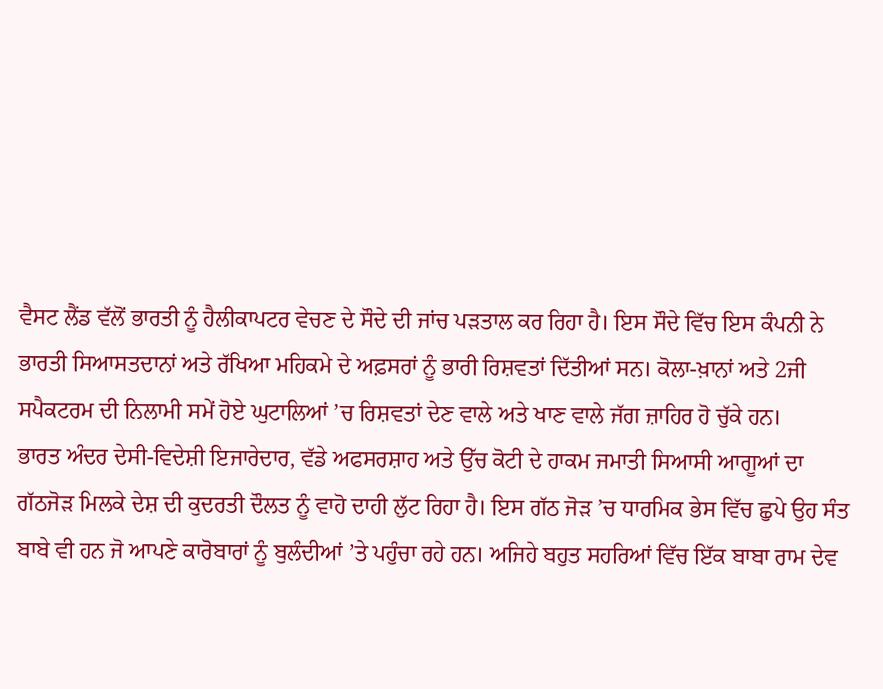ਵੈਸਟ ਲੈਂਡ ਵੱਲੋਂ ਭਾਰਤੀ ਨੂੰ ਹੈਲੀਕਾਪਟਰ ਵੇਚਣ ਦੇ ਸੌਦੇ ਦੀ ਜਾਂਚ ਪੜਤਾਲ ਕਰ ਰਿਹਾ ਹੈ। ਇਸ ਸੌਦੇ ਵਿੱਚ ਇਸ ਕੰਪਨੀ ਨੇ ਭਾਰਤੀ ਸਿਆਸਤਦਾਨਾਂ ਅਤੇ ਰੱਖਿਆ ਮਹਿਕਮੇ ਦੇ ਅਫ਼ਸਰਾਂ ਨੂੰ ਭਾਰੀ ਰਿਸ਼ਵਤਾਂ ਦਿੱਤੀਆਂ ਸਨ। ਕੋਲਾ-ਖ਼ਾਨਾਂ ਅਤੇ 2ਜੀ ਸਪੈਕਟਰਮ ਦੀ ਨਿਲਾਮੀ ਸਮੇਂ ਹੋਏ ਘੁਟਾਲਿਆਂ ’ਚ ਰਿਸ਼ਵਤਾਂ ਦੇਣ ਵਾਲੇ ਅਤੇ ਖਾਣ ਵਾਲੇ ਜੱਗ ਜ਼ਾਹਿਰ ਹੋ ਚੁੱਕੇ ਹਨ।
ਭਾਰਤ ਅੰਦਰ ਦੇਸੀ-ਵਿਦੇਸ਼ੀ ਇਜਾਰੇਦਾਰ, ਵੱਡੇ ਅਫਸਰਸ਼ਾਹ ਅਤੇ ਉੱਚ ਕੋਟੀ ਦੇ ਹਾਕਮ ਜਮਾਤੀ ਸਿਆਸੀ ਆਗੂਆਂ ਦਾ ਗੱਠਜੋੜ ਮਿਲਕੇ ਦੇਸ਼ ਦੀ ਕੁਦਰਤੀ ਦੌਲਤ ਨੂੰ ਵਾਹੋ ਦਾਹੀ ਲੁੱਟ ਰਿਹਾ ਹੈ। ਇਸ ਗੱਠ ਜੋੜ ’ਚ ਧਾਰਮਿਕ ਭੇਸ ਵਿੱਚ ਛੁਪੇ ਉਹ ਸੰਤ ਬਾਬੇ ਵੀ ਹਨ ਜੋ ਆਪਣੇ ਕਾਰੋਬਾਰਾਂ ਨੂੰ ਬੁਲੰਦੀਆਂ ’ਤੇ ਪਹੁੰਚਾ ਰਹੇ ਹਨ। ਅਜਿਹੇ ਬਹੁਤ ਸਹਰਿਆਂ ਵਿੱਚ ਇੱਕ ਬਾਬਾ ਰਾਮ ਦੇਵ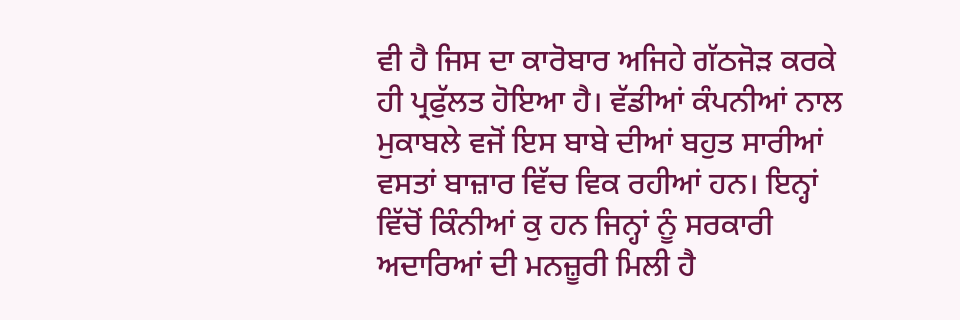ਵੀ ਹੈ ਜਿਸ ਦਾ ਕਾਰੋਬਾਰ ਅਜਿਹੇ ਗੱਠਜੋੜ ਕਰਕੇ ਹੀ ਪ੍ਰਫੁੱਲਤ ਹੋਇਆ ਹੈ। ਵੱਡੀਆਂ ਕੰਪਨੀਆਂ ਨਾਲ ਮੁਕਾਬਲੇ ਵਜੋਂ ਇਸ ਬਾਬੇ ਦੀਆਂ ਬਹੁਤ ਸਾਰੀਆਂ ਵਸਤਾਂ ਬਾਜ਼ਾਰ ਵਿੱਚ ਵਿਕ ਰਹੀਆਂ ਹਨ। ਇਨ੍ਹਾਂ ਵਿੱਚੋਂ ਕਿੰਨੀਆਂ ਕੁ ਹਨ ਜਿਨ੍ਹਾਂ ਨੂੰ ਸਰਕਾਰੀ ਅਦਾਰਿਆਂ ਦੀ ਮਨਜ਼ੂਰੀ ਮਿਲੀ ਹੈ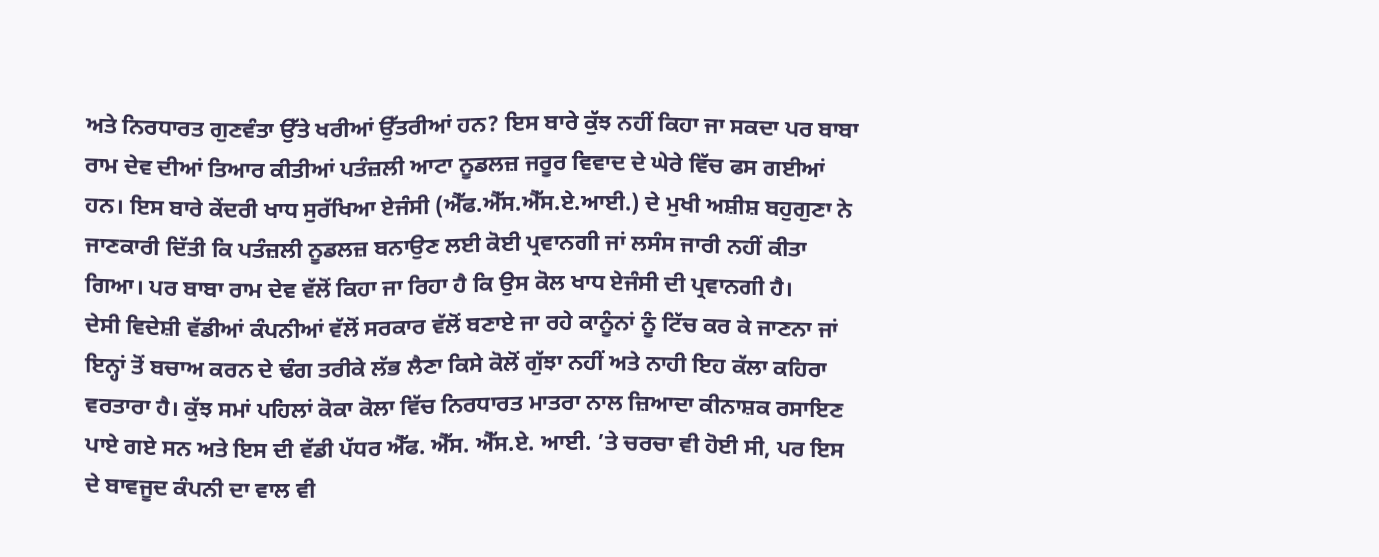ਅਤੇ ਨਿਰਧਾਰਤ ਗੁਣਵੰਤਾ ਉੱਤੇ ਖਰੀਆਂ ਉੱਤਰੀਆਂ ਹਨ? ਇਸ ਬਾਰੇ ਕੁੱਝ ਨਹੀਂ ਕਿਹਾ ਜਾ ਸਕਦਾ ਪਰ ਬਾਬਾ ਰਾਮ ਦੇਵ ਦੀਆਂ ਤਿਆਰ ਕੀਤੀਆਂ ਪਤੰਜ਼ਲੀ ਆਟਾ ਨੂਡਲਜ਼ ਜਰੂਰ ਵਿਵਾਦ ਦੇ ਘੇਰੇ ਵਿੱਚ ਫਸ ਗਈਆਂ ਹਨ। ਇਸ ਬਾਰੇ ਕੇਂਦਰੀ ਖਾਧ ਸੁਰੱਖਿਆ ਏਜੰਸੀ (ਐੱਫ.ਐੱਸ.ਐੱਸ.ਏ.ਆਈ.) ਦੇ ਮੁਖੀ ਅਸ਼ੀਸ਼ ਬਹੁਗੁਣਾ ਨੇ ਜਾਣਕਾਰੀ ਦਿੱਤੀ ਕਿ ਪਤੰਜ਼ਲੀ ਨੂਡਲਜ਼ ਬਨਾਉਣ ਲਈ ਕੋਈ ਪ੍ਰਵਾਨਗੀ ਜਾਂ ਲਸੰਸ ਜਾਰੀ ਨਹੀਂ ਕੀਤਾ ਗਿਆ। ਪਰ ਬਾਬਾ ਰਾਮ ਦੇਵ ਵੱਲੋਂ ਕਿਹਾ ਜਾ ਰਿਹਾ ਹੈ ਕਿ ਉਸ ਕੋਲ ਖਾਧ ਏਜੰਸੀ ਦੀ ਪ੍ਰਵਾਨਗੀ ਹੈ।
ਦੇਸੀ ਵਿਦੇਸ਼ੀ ਵੱਡੀਆਂ ਕੰਪਨੀਆਂ ਵੱਲੋਂ ਸਰਕਾਰ ਵੱਲੋਂ ਬਣਾਏ ਜਾ ਰਹੇ ਕਾਨੂੰਨਾਂ ਨੂੰ ਟਿੱਚ ਕਰ ਕੇ ਜਾਣਨਾ ਜਾਂ ਇਨ੍ਹਾਂ ਤੋਂ ਬਚਾਅ ਕਰਨ ਦੇ ਢੰਗ ਤਰੀਕੇ ਲੱਭ ਲੈਣਾ ਕਿਸੇ ਕੋਲੋਂ ਗੁੱਝਾ ਨਹੀਂ ਅਤੇ ਨਾਹੀ ਇਹ ਕੱਲਾ ਕਹਿਰਾ ਵਰਤਾਰਾ ਹੈ। ਕੁੱਝ ਸਮਾਂ ਪਹਿਲਾਂ ਕੋਕਾ ਕੋਲਾ ਵਿੱਚ ਨਿਰਧਾਰਤ ਮਾਤਰਾ ਨਾਲ ਜ਼ਿਆਦਾ ਕੀਨਾਸ਼ਕ ਰਸਾਇਣ ਪਾਏ ਗਏ ਸਨ ਅਤੇ ਇਸ ਦੀ ਵੱਡੀ ਪੱਧਰ ਐੱਫ. ਐੱਸ. ਐੱਸ.ਏ. ਆਈ. ’ਤੇ ਚਰਚਾ ਵੀ ਹੋਈ ਸੀ, ਪਰ ਇਸ ਦੇ ਬਾਵਜੂਦ ਕੰਪਨੀ ਦਾ ਵਾਲ ਵੀ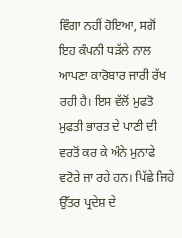ਵਿੰਗਾ ਨਹੀਂ ਹੋਇਆ, ਸਗੋਂ ਇਹ ਕੰਪਨੀ ਧੜੱਲੇ ਨਾਲ ਆਪਣਾ ਕਾਰੋਬਾਰ ਜਾਰੀ ਰੱਖ ਰਹੀ ਹੈ। ਇਸ ਵੱਲੋਂ ਮੁਫਤੋ ਮੁਫਤੀ ਭਾਰਤ ਦੇ ਪਾਣੀ ਦੀ ਵਰਤੋਂ ਕਰ ਕੇ ਅੰਨੇ ਮੁਨਾਫੇ ਵਟੋਰੇ ਜਾ ਰਹੇ ਹਨ। ਪਿੱਛੇ ਜਿਹੇ ਉੱਤਰ ਪ੍ਰਦੇਸ਼ ਦੇ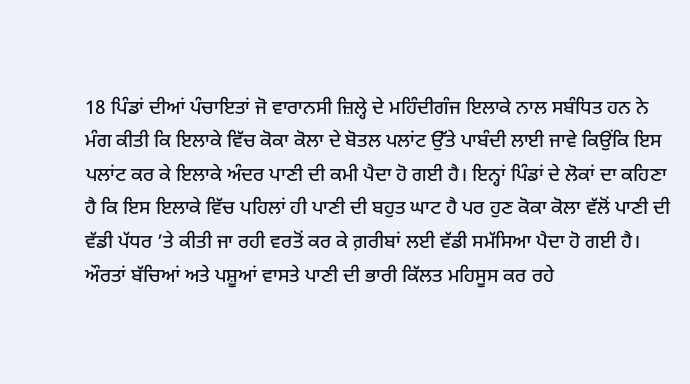18 ਪਿੰਡਾਂ ਦੀਆਂ ਪੰਚਾਇਤਾਂ ਜੋ ਵਾਰਾਨਸੀ ਜ਼ਿਲ੍ਹੇ ਦੇ ਮਹਿੰਦੀਗੰਜ ਇਲਾਕੇ ਨਾਲ ਸਬੰਧਿਤ ਹਨ ਨੇ ਮੰਗ ਕੀਤੀ ਕਿ ਇਲਾਕੇ ਵਿੱਚ ਕੋਕਾ ਕੋਲਾ ਦੇ ਬੋਤਲ ਪਲਾਂਟ ਉੱਤੇ ਪਾਬੰਦੀ ਲਾਈ ਜਾਵੇ ਕਿਉਂਕਿ ਇਸ ਪਲਾਂਟ ਕਰ ਕੇ ਇਲਾਕੇ ਅੰਦਰ ਪਾਣੀ ਦੀ ਕਮੀ ਪੈਦਾ ਹੋ ਗਈ ਹੈ। ਇਨ੍ਹਾਂ ਪਿੰਡਾਂ ਦੇ ਲੋਕਾਂ ਦਾ ਕਹਿਣਾ ਹੈ ਕਿ ਇਸ ਇਲਾਕੇ ਵਿੱਚ ਪਹਿਲਾਂ ਹੀ ਪਾਣੀ ਦੀ ਬਹੁਤ ਘਾਟ ਹੈ ਪਰ ਹੁਣ ਕੋਕਾ ਕੋਲਾ ਵੱਲੋਂ ਪਾਣੀ ਦੀ ਵੱਡੀ ਪੱਧਰ ’ਤੇ ਕੀਤੀ ਜਾ ਰਹੀ ਵਰਤੋਂ ਕਰ ਕੇ ਗ਼ਰੀਬਾਂ ਲਈ ਵੱਡੀ ਸਮੱਸਿਆ ਪੈਦਾ ਹੋ ਗਈ ਹੈ। ਔਰਤਾਂ ਬੱਚਿਆਂ ਅਤੇ ਪਸ਼ੂਆਂ ਵਾਸਤੇ ਪਾਣੀ ਦੀ ਭਾਰੀ ਕਿੱਲਤ ਮਹਿਸੂਸ ਕਰ ਰਹੇ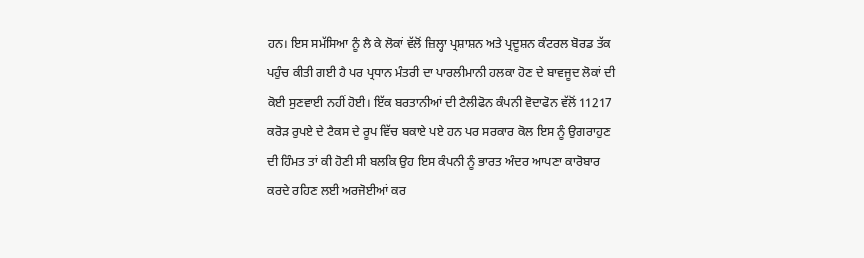ਹਨ। ਇਸ ਸਮੱਸਿਆ ਨੂੰ ਲੈ ਕੇ ਲੋਕਾਂ ਵੱਲੋਂ ਜ਼ਿਲ੍ਹਾ ਪ੍ਰਸ਼ਾਸ਼ਨ ਅਤੇ ਪ੍ਰਦੂਸ਼ਨ ਕੰਟਰਲ ਬੋਰਡ ਤੱਕ ਪਹੁੰਚ ਕੀਤੀ ਗਈ ਹੈ ਪਰ ਪ੍ਰਧਾਨ ਮੰਤਰੀ ਦਾ ਪਾਰਲੀਮਾਨੀ ਹਲਕਾ ਹੋਣ ਦੇ ਬਾਵਜੂਦ ਲੋਕਾਂ ਦੀ ਕੋਈ ਸੁਣਵਾਈ ਨਹੀਂ ਹੋਈ। ਇੱਕ ਬਰਤਾਨੀਆਂ ਦੀ ਟੈਲੀਫੋਨ ਕੰਪਨੀ ਵੋਦਾਫੋਨ ਵੱਲੋਂ 11217 ਕਰੋੜ ਰੁਪਏ ਦੇ ਟੈਕਸ ਦੇ ਰੂਪ ਵਿੱਚ ਬਕਾਏ ਪਏ ਹਨ ਪਰ ਸਰਕਾਰ ਕੋਲ ਇਸ ਨੂੰ ਉਗਰਾਹੁਣ ਦੀ ਹਿੰਮਤ ਤਾਂ ਕੀ ਹੋਣੀ ਸੀ ਬਲਕਿ ਉਹ ਇਸ ਕੰਪਨੀ ਨੂੰ ਭਾਰਤ ਅੰਦਰ ਆਪਣਾ ਕਾਰੋਬਾਰ ਕਰਦੇ ਰਹਿਣ ਲਈ ਅਰਜੋਈਆਂ ਕਰ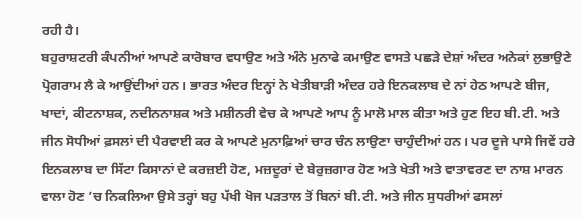ਰਹੀ ਹੈ।
ਬਹੁਰਾਸ਼ਟਰੀ ਕੰਪਨੀਆਂ ਆਪਣੇ ਕਾਰੋਬਾਰ ਵਧਾਉਣ ਅਤੇ ਅੰਨੇ ਮੁਨਾਫੇ ਕਮਾਉਣ ਵਾਸਤੇ ਪਛੜੇ ਦੇਸ਼ਾਂ ਅੰਦਰ ਅਨੇਕਾਂ ਲੁਭਾਉਣੇ ਪ੍ਰੋਗਰਾਮ ਲੈ ਕੇ ਆਉਂਦੀਆਂ ਹਨ। ਭਾਰਤ ਅੰਦਰ ਇਨ੍ਹਾਂ ਨੇ ਖੇਤੀਬਾੜੀ ਅੰਦਰ ਹਰੇ ਇਨਕਲਾਬ ਦੇ ਨਾਂ ਹੇਠ ਆਪਣੇ ਬੀਜ, ਖਾਦਾਂ, ਕੀਟਨਾਸ਼ਕ, ਨਦੀਨਨਾਸ਼ਕ ਅਤੇ ਮਸ਼ੀਨਰੀ ਵੇਚ ਕੇ ਆਪਣੇ ਆਪ ਨੂੰ ਮਾਲੋ ਮਾਲ ਕੀਤਾ ਅਤੇ ਹੁਣ ਇਹ ਬੀ.ਟੀ. ਅਤੇ ਜੀਨ ਸੋਧੀਆਂ ਫ਼ਸਲਾਂ ਦੀ ਪੈਰਵਾਈ ਕਰ ਕੇ ਆਪਣੇ ਮੁਨਾਫ਼ਿਆਂ ਚਾਰ ਚੰਨ ਲਾਉਣਾ ਚਾਹੁੰਦੀਆਂ ਹਨ। ਪਰ ਦੂਜੇ ਪਾਸੇ ਜਿਵੇਂ ਹਰੇ ਇਨਕਲਾਬ ਦਾ ਸਿੱਟਾ ਕਿਸਾਨਾਂ ਦੇ ਕਰਜ਼ਈ ਹੋਣ, ਮਜ਼ਦੂਰਾਂ ਦੇ ਬੇਰੁਜ਼ਗਾਰ ਹੋਣ ਅਤੇ ਖੇਤੀ ਅਤੇ ਵਾਤਾਵਰਣ ਦਾ ਨਾਸ਼ ਮਾਰਨ ਵਾਲਾ ਹੋਣ ’ਚ ਨਿਕਲਿਆ ਉਸੇ ਤਰ੍ਹਾਂ ਬਹੁ ਪੱਖੀ ਖੋਜ ਪੜਤਾਲ ਤੋਂ ਬਿਨਾਂ ਬੀ.ਟੀ. ਅਤੇ ਜੀਨ ਸੁਧਰੀਆਂ ਫਸਲਾਂ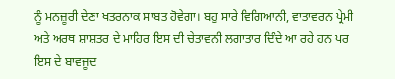ਨੂੰ ਮਨਜ਼ੂਰੀ ਦੇਣਾ ਖਤਰਨਾਕ ਸਾਬਤ ਹੋਵੇਗਾ। ਬਹੁ ਸਾਰੇ ਵਿਗਿਆਨੀ, ਵਾਤਾਵਰਨ ਪ੍ਰੇਮੀ ਅਤੇ ਅਰਥ ਸ਼ਾਸ਼ਤਰ ਦੇ ਮਾਹਿਰ ਇਸ ਦੀ ਚੇਤਾਵਨੀ ਲਗਾਤਾਰ ਦਿੰਦੇ ਆ ਰਹੇ ਹਨ ਪਰ ਇਸ ਦੇ ਬਾਵਜੂਦ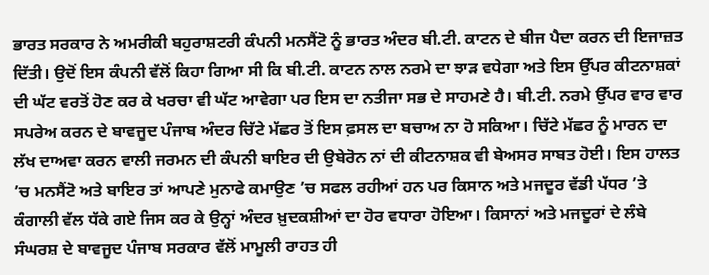ਭਾਰਤ ਸਰਕਾਰ ਨੇ ਅਮਰੀਕੀ ਬਹੁਰਾਸ਼ਟਰੀ ਕੰਪਨੀ ਮਨਸੈਂਟੋ ਨੂੰ ਭਾਰਤ ਅੰਦਰ ਬੀ.ਟੀ. ਕਾਟਨ ਦੇ ਬੀਜ ਪੈਦਾ ਕਰਨ ਦੀ ਇਜਾਜ਼ਤ ਦਿੱਤੀ। ਉਦੋਂ ਇਸ ਕੰਪਨੀ ਵੱਲੋਂ ਕਿਹਾ ਗਿਆ ਸੀ ਕਿ ਬੀ.ਟੀ. ਕਾਟਨ ਨਾਲ ਨਰਮੇ ਦਾ ਝਾੜ ਵਧੇਗਾ ਅਤੇ ਇਸ ਉੱਪਰ ਕੀਟਨਾਸ਼ਕਾਂ ਦੀ ਘੱਟ ਵਰਤੋਂ ਹੋਣ ਕਰ ਕੇ ਖਰਚਾ ਵੀ ਘੱਟ ਆਵੇਗਾ ਪਰ ਇਸ ਦਾ ਨਤੀਜਾ ਸਭ ਦੇ ਸਾਹਮਣੇ ਹੈ। ਬੀ.ਟੀ. ਨਰਮੇ ਉੱਪਰ ਵਾਰ ਵਾਰ ਸਪਰੇਅ ਕਰਨ ਦੇ ਬਾਵਜੂਦ ਪੰਜਾਬ ਅੰਦਰ ਚਿੱਟੇ ਮੱਛਰ ਤੋਂ ਇਸ ਫ਼ਸਲ ਦਾ ਬਚਾਅ ਨਾ ਹੋ ਸਕਿਆ। ਚਿੱਟੇ ਮੱਛਰ ਨੂੰ ਮਾਰਨ ਦਾ ਲੱਖ ਦਾਅਵਾ ਕਰਨ ਵਾਲੀ ਜਰਮਨ ਦੀ ਕੰਪਨੀ ਬਾਇਰ ਦੀ ਉਬੇਰੋਨ ਨਾਂ ਦੀ ਕੀਟਨਾਸ਼ਕ ਵੀ ਬੇਅਸਰ ਸਾਬਤ ਹੋਈ। ਇਸ ਹਾਲਤ ’ਚ ਮਨਸੈਂਟੋ ਅਤੇ ਬਾਇਰ ਤਾਂ ਆਪਣੇ ਮੁਨਾਫੇ ਕਮਾਉਣ ’ਚ ਸਫਲ ਰਹੀਆਂ ਹਨ ਪਰ ਕਿਸਾਨ ਅਤੇ ਮਜਦੂਰ ਵੱਡੀ ਪੱਧਰ ’ਤੇ ਕੰਗਾਲੀ ਵੱਲ ਧੱਕੇ ਗਏ ਜਿਸ ਕਰ ਕੇ ਉਨ੍ਹਾਂ ਅੰਦਰ ਖ਼ੁਦਕਸ਼ੀਆਂ ਦਾ ਹੋਰ ਵਧਾਰਾ ਹੋਇਆ। ਕਿਸਾਨਾਂ ਅਤੇ ਮਜਦੂਰਾਂ ਦੇ ਲੰਬੇ ਸੰਘਰਸ਼ ਦੇ ਬਾਵਜੂਦ ਪੰਜਾਬ ਸਰਕਾਰ ਵੱਲੋਂ ਮਾਮੂਲੀ ਰਾਹਤ ਹੀ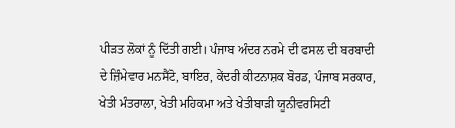ਪੀੜਤ ਲੋਕਾਂ ਨੂੰ ਦਿੱਤੀ ਗਈ। ਪੰਜਾਬ ਅੰਦਰ ਨਰਮੇ ਦੀ ਫਸਲ ਦੀ ਬਰਬਾਦੀ ਦੇ ਜ਼ਿੰਮੇਵਾਰ ਮਨਸੈਂਟੋ, ਬਾਇਰ, ਕੇਂਦਰੀ ਕੀਟਨਾਸ਼ਕ ਬੋਰਡ, ਪੰਜਾਬ ਸਰਕਾਰ, ਖੇਤੀ ਮੰਤਰਾਲਾ, ਖੇਤੀ ਮਹਿਕਮਾ ਅਤੇ ਖੇਤੀਬਾੜੀ ਯੂਨੀਵਰਸਿਟੀ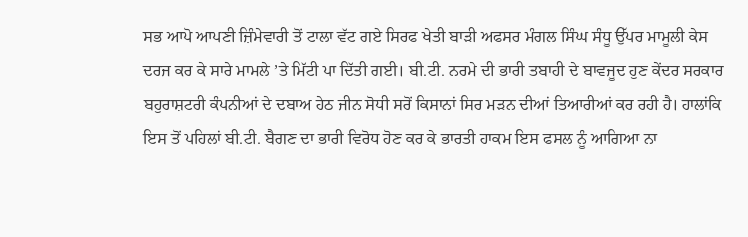ਸਭ ਆਪੋ ਆਪਣੀ ਜ਼ਿੰਮੇਵਾਰੀ ਤੋਂ ਟਾਲਾ ਵੱਟ ਗਏ ਸਿਰਫ ਖੇਤੀ ਬਾੜੀ ਅਫਸਰ ਮੰਗਲ ਸਿੰਘ ਸੰਧੂ ਉੱਪਰ ਮਾਮੂਲੀ ਕੇਸ ਦਰਜ ਕਰ ਕੇ ਸਾਰੇ ਮਾਮਲੇ ’ਤੇ ਮਿੱਟੀ ਪਾ ਦਿੱਤੀ ਗਈ। ਬੀ.ਟੀ. ਨਰਮੇ ਦੀ ਭਾਰੀ ਤਬਾਹੀ ਦੇ ਬਾਵਜੂਦ ਹੁਣ ਕੇਂਦਰ ਸਰਕਾਰ ਬਹੁਰਾਸ਼ਟਰੀ ਕੰਪਨੀਆਂ ਦੇ ਦਬਾਅ ਹੇਠ ਜੀਨ ਸੋਧੀ ਸਰੋਂ ਕਿਸਾਨਾਂ ਸਿਰ ਮੜਨ ਦੀਆਂ ਤਿਆਰੀਆਂ ਕਰ ਰਹੀ ਹੈ। ਹਾਲਾਂਕਿ ਇਸ ਤੋਂ ਪਹਿਲਾਂ ਬੀ.ਟੀ. ਬੈਗਣ ਦਾ ਭਾਰੀ ਵਿਰੋਧ ਹੋਣ ਕਰ ਕੇ ਭਾਰਤੀ ਹਾਕਮ ਇਸ ਫਸਲ ਨੂੰ ਆਗਿਆ ਨਾ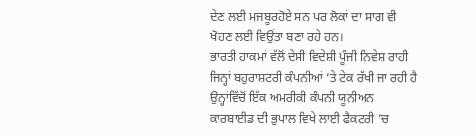ਦੇਣ ਲਈ ਮਜਬੂਰਹੋਏ ਸਨ ਪਰ ਲੋਕਾਂ ਦਾ ਸਾਗ ਵੀ ਖੋਹਣ ਲਈ ਵਿਉਂਤਾ ਬਣਾ ਰਹੇ ਹਨ।
ਭਾਰਤੀ ਹਾਕਮਾਂ ਵੱਲੋਂ ਦੇਸੀ ਵਿਦੇਸ਼ੀ ਪੂੰਜੀ ਨਿਵੇਸ਼ ਰਾਹੀ ਜਿਨ੍ਹਾਂ ਬਹੁਰਾਸ਼ਟਰੀ ਕੰਪਨੀਆਂ ’ਤੇ ਟੇਕ ਰੱਖੀ ਜਾ ਰਹੀ ਹੈ ਉਨ੍ਹਾਂਵਿੱਚੋਂ ਇੱਕ ਅਮਰੀਕੀ ਕੰਪਨੀ ਯੂਨੀਅਨ ਕਾਰਬਾਈਡ ਦੀ ਭੁਪਾਲ ਵਿਖੇ ਲਾਈ ਫੈਕਟਰੀ ’ਚ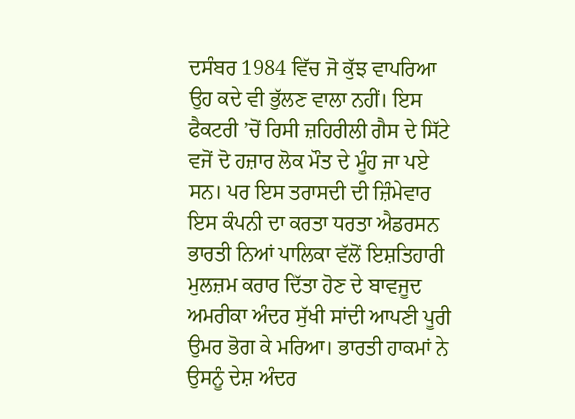ਦਸੰਬਰ 1984 ਵਿੱਚ ਜੋ ਕੁੱਝ ਵਾਪਰਿਆ ਉਹ ਕਦੇ ਵੀ ਭੁੱਲਣ ਵਾਲਾ ਨਹੀਂ। ਇਸ ਫੈਕਟਰੀ ’ਚੋਂ ਰਿਸੀ ਜ਼ਹਿਰੀਲੀ ਗੈਸ ਦੇ ਸਿੱਟੇ ਵਜੋਂ ਦੋ ਹਜ਼ਾਰ ਲੋਕ ਮੌਤ ਦੇ ਮੂੰਹ ਜਾ ਪਏ ਸਨ। ਪਰ ਇਸ ਤਰਾਸਦੀ ਦੀ ਜ਼ਿੰਮੇਵਾਰ ਇਸ ਕੰਪਨੀ ਦਾ ਕਰਤਾ ਧਰਤਾ ਐਡਰਸਨ ਭਾਰਤੀ ਨਿਆਂ ਪਾਲਿਕਾ ਵੱਲੋਂ ਇਸ਼ਤਿਹਾਰੀ ਮੁਲਜ਼ਮ ਕਰਾਰ ਦਿੱਤਾ ਹੋਣ ਦੇ ਬਾਵਜੂਦ ਅਮਰੀਕਾ ਅੰਦਰ ਸੁੱਖੀ ਸਾਂਦੀ ਆਪਣੀ ਪੂਰੀ ਉਮਰ ਭੋਗ ਕੇ ਮਰਿਆ। ਭਾਰਤੀ ਹਾਕਮਾਂ ਨੇ ਉਸਨੂੰ ਦੇਸ਼ ਅੰਦਰ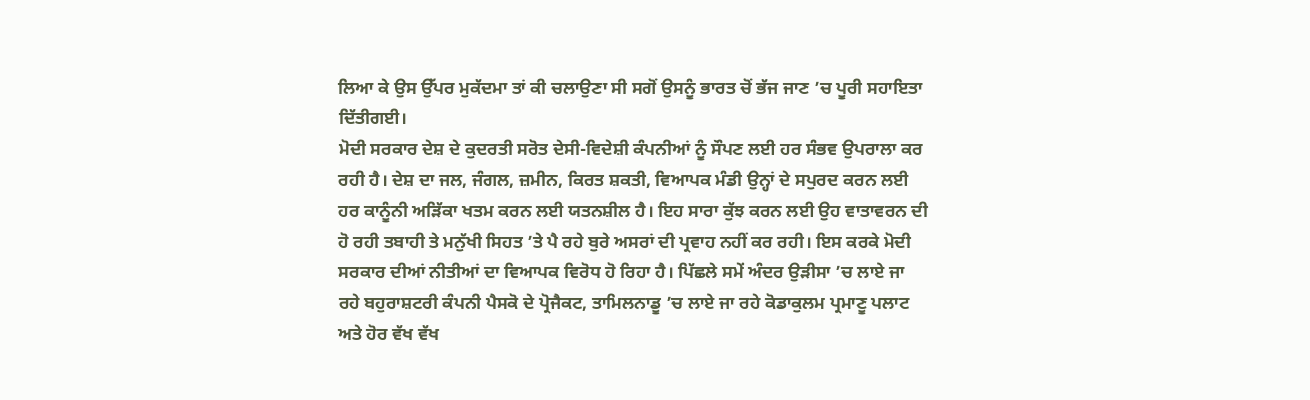ਲਿਆ ਕੇ ਉਸ ਉੱਪਰ ਮੁਕੱਦਮਾ ਤਾਂ ਕੀ ਚਲਾਉਣਾ ਸੀ ਸਗੋਂ ਉਸਨੂੰ ਭਾਰਤ ਚੋਂ ਭੱਜ ਜਾਣ ’ਚ ਪੂਰੀ ਸਹਾਇਤਾ ਦਿੱਤੀਗਈ।
ਮੋਦੀ ਸਰਕਾਰ ਦੇਸ਼ ਦੇ ਕੁਦਰਤੀ ਸਰੋਤ ਦੇਸੀ-ਵਿਦੇਸ਼ੀ ਕੰਪਨੀਆਂ ਨੂੰ ਸੌਪਣ ਲਈ ਹਰ ਸੰਭਵ ਉਪਰਾਲਾ ਕਰ ਰਹੀ ਹੈ। ਦੇਸ਼ ਦਾ ਜਲ, ਜੰਗਲ, ਜ਼ਮੀਨ, ਕਿਰਤ ਸ਼ਕਤੀ, ਵਿਆਪਕ ਮੰਡੀ ਉਨ੍ਹਾਂ ਦੇ ਸਪੁਰਦ ਕਰਨ ਲਈ ਹਰ ਕਾਨੂੰਨੀ ਅੜਿੱਕਾ ਖਤਮ ਕਰਨ ਲਈ ਯਤਨਸ਼ੀਲ ਹੈ। ਇਹ ਸਾਰਾ ਕੁੱਝ ਕਰਨ ਲਈ ਉਹ ਵਾਤਾਵਰਨ ਦੀ ਹੋ ਰਹੀ ਤਬਾਹੀ ਤੇ ਮਨੁੱਖੀ ਸਿਹਤ ’ਤੇ ਪੈ ਰਹੇ ਬੁਰੇ ਅਸਰਾਂ ਦੀ ਪ੍ਰਵਾਹ ਨਹੀਂ ਕਰ ਰਹੀ। ਇਸ ਕਰਕੇ ਮੋਦੀ ਸਰਕਾਰ ਦੀਆਂ ਨੀਤੀਆਂ ਦਾ ਵਿਆਪਕ ਵਿਰੋਧ ਹੋ ਰਿਹਾ ਹੈ। ਪਿੱਛਲੇ ਸਮੇਂ ਅੰਦਰ ਉੜੀਸਾ ’ਚ ਲਾਏ ਜਾ ਰਹੇ ਬਹੁਰਾਸ਼ਟਰੀ ਕੰਪਨੀ ਪੈਸਕੋ ਦੇ ਪ੍ਰੋਜੈਕਟ, ਤਾਮਿਲਨਾਡੂ ’ਚ ਲਾਏ ਜਾ ਰਹੇ ਕੋਡਾਕੁਲਮ ਪ੍ਰਮਾਣੂ ਪਲਾਟ ਅਤੇ ਹੋਰ ਵੱਖ ਵੱਖ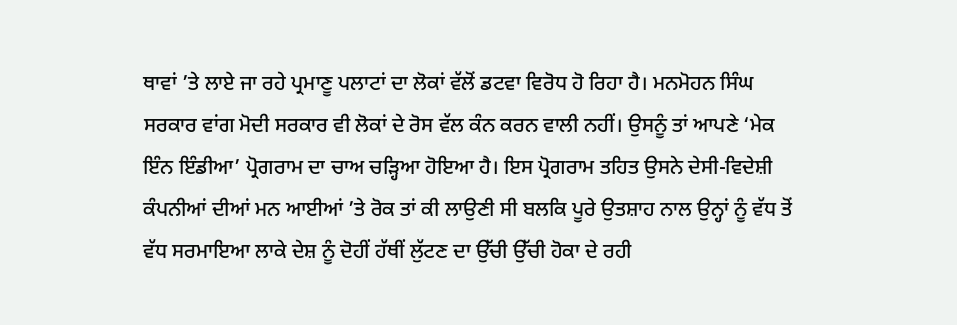ਥਾਵਾਂ ’ਤੇ ਲਾਏ ਜਾ ਰਹੇ ਪ੍ਰਮਾਣੂ ਪਲਾਟਾਂ ਦਾ ਲੋਕਾਂ ਵੱਲੋਂ ਡਟਵਾ ਵਿਰੋਧ ਹੋ ਰਿਹਾ ਹੈ। ਮਨਮੋਹਨ ਸਿੰਘ ਸਰਕਾਰ ਵਾਂਗ ਮੋਦੀ ਸਰਕਾਰ ਵੀ ਲੋਕਾਂ ਦੇ ਰੋਸ ਵੱਲ ਕੰਨ ਕਰਨ ਵਾਲੀ ਨਹੀਂ। ਉਸਨੂੰ ਤਾਂ ਆਪਣੇ ‘ਮੇਕ ਇੰਨ ਇੰਡੀਆ’ ਪ੍ਰੋਗਰਾਮ ਦਾ ਚਾਅ ਚੜ੍ਹਿਆ ਹੋਇਆ ਹੈ। ਇਸ ਪ੍ਰੋਗਰਾਮ ਤਹਿਤ ਉਸਨੇ ਦੇਸੀ-ਵਿਦੇਸ਼ੀ ਕੰਪਨੀਆਂ ਦੀਆਂ ਮਨ ਆਈਆਂ ’ਤੇ ਰੋਕ ਤਾਂ ਕੀ ਲਾਉਣੀ ਸੀ ਬਲਕਿ ਪੂਰੇ ਉਤਸ਼ਾਹ ਨਾਲ ਉਨ੍ਹਾਂ ਨੂੰ ਵੱਧ ਤੋਂ ਵੱਧ ਸਰਮਾਇਆ ਲਾਕੇ ਦੇਸ਼ ਨੂੰ ਦੋਹੀਂ ਹੱਥੀਂ ਲੁੱਟਣ ਦਾ ਉੱਚੀ ਉੱਚੀ ਹੋਕਾ ਦੇ ਰਹੀ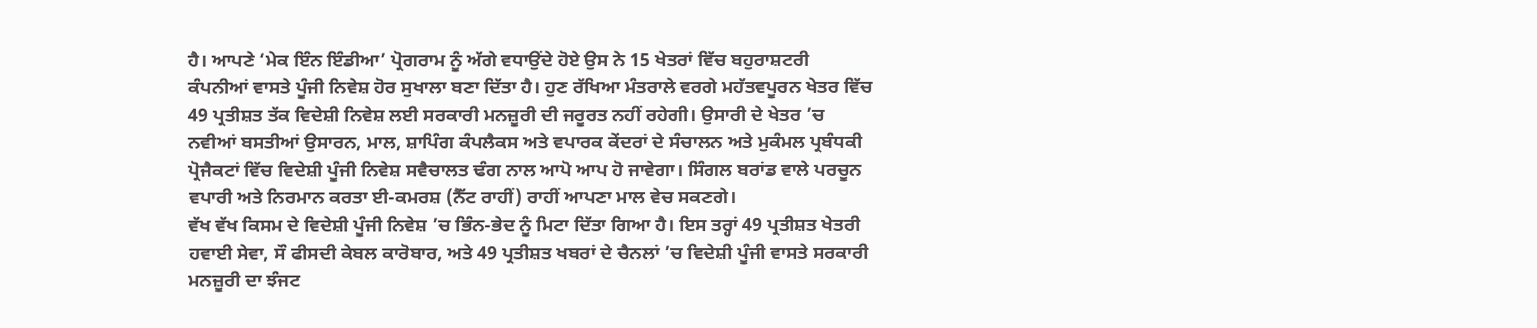ਹੈ। ਆਪਣੇ ‘ਮੇਕ ਇੰਨ ਇੰਡੀਆ’ ਪ੍ਰੋਗਰਾਮ ਨੂੰ ਅੱਗੇ ਵਧਾਉਂਦੇ ਹੋਏ ਉਸ ਨੇ 15 ਖੇਤਰਾਂ ਵਿੱਚ ਬਹੁਰਾਸ਼ਟਰੀ ਕੰਪਨੀਆਂ ਵਾਸਤੇ ਪੂੰਜੀ ਨਿਵੇਸ਼ ਹੋਰ ਸੁਖਾਲਾ ਬਣਾ ਦਿੱਤਾ ਹੈ। ਹੁਣ ਰੱਖਿਆ ਮੰਤਰਾਲੇ ਵਰਗੇ ਮਹੱਤਵਪੂਰਨ ਖੇਤਰ ਵਿੱਚ 49 ਪ੍ਰਤੀਸ਼ਤ ਤੱਕ ਵਿਦੇਸ਼ੀ ਨਿਵੇਸ਼ ਲਈ ਸਰਕਾਰੀ ਮਨਜ਼ੂਰੀ ਦੀ ਜਰੂਰਤ ਨਹੀਂ ਰਹੇਗੀ। ਉਸਾਰੀ ਦੇ ਖੇਤਰ ’ਚ ਨਵੀਆਂ ਬਸਤੀਆਂ ਉਸਾਰਨ, ਮਾਲ, ਸ਼ਾਪਿੰਗ ਕੰਪਲੈਕਸ ਅਤੇ ਵਪਾਰਕ ਕੇਂਦਰਾਂ ਦੇ ਸੰਚਾਲਨ ਅਤੇ ਮੁਕੰਮਲ ਪ੍ਰਬੰਧਕੀ ਪ੍ਰੋਜੈਕਟਾਂ ਵਿੱਚ ਵਿਦੇਸ਼ੀ ਪੂੰਜੀ ਨਿਵੇਸ਼ ਸਵੈਚਾਲਤ ਢੰਗ ਨਾਲ ਆਪੋ ਆਪ ਹੋ ਜਾਵੇਗਾ। ਸਿੰਗਲ ਬਰਾਂਡ ਵਾਲੇ ਪਰਚੂਨ ਵਪਾਰੀ ਅਤੇ ਨਿਰਮਾਨ ਕਰਤਾ ਈ-ਕਮਰਸ਼ (ਨੈੱਟ ਰਾਹੀਂ) ਰਾਹੀਂ ਆਪਣਾ ਮਾਲ ਵੇਚ ਸਕਣਗੇ।
ਵੱਖ ਵੱਖ ਕਿਸਮ ਦੇ ਵਿਦੇਸ਼ੀ ਪੂੰਜੀ ਨਿਵੇਸ਼ ’ਚ ਭਿੰਨ-ਭੇਦ ਨੂੰ ਮਿਟਾ ਦਿੱਤਾ ਗਿਆ ਹੈ। ਇਸ ਤਰ੍ਹਾਂ 49 ਪ੍ਰਤੀਸ਼ਤ ਖੇਤਰੀ ਹਵਾਈ ਸੇਵਾ, ਸੌ ਫੀਸਦੀ ਕੇਬਲ ਕਾਰੋਬਾਰ, ਅਤੇ 49 ਪ੍ਰਤੀਸ਼ਤ ਖਬਰਾਂ ਦੇ ਚੈਨਲਾਂ ’ਚ ਵਿਦੇਸ਼ੀ ਪੂੰਜੀ ਵਾਸਤੇ ਸਰਕਾਰੀ ਮਨਜ਼ੂਰੀ ਦਾ ਝੰਜਟ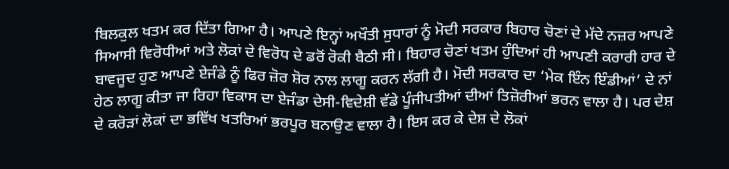ਬਿਲਕੁਲ ਖਤਮ ਕਰ ਦਿੱਤਾ ਗਿਆ ਹੈ। ਆਪਣੇ ਇਨ੍ਹਾਂ ਅਖੌਤੀ ਸੁਧਾਰਾਂ ਨੂੰ ਮੋਦੀ ਸਰਕਾਰ ਬਿਹਾਰ ਚੋਣਾਂ ਦੇ ਮੱਦੇ ਨਜ਼ਰ ਆਪਣੇ ਸਿਆਸੀ ਵਿਰੋਧੀਆਂ ਅਤੇ ਲੋਕਾਂ ਦੇ ਵਿਰੋਧ ਦੇ ਡਰੋਂ ਰੋਕੀ ਬੈਠੀ ਸੀ। ਬਿਹਾਰ ਚੋਣਾਂ ਖਤਮ ਹੁੰਦਿਆਂ ਹੀ ਆਪਣੀ ਕਰਾਰੀ ਹਾਰ ਦੇ ਬਾਵਜੂਦ ਹੁਣ ਆਪਣੇ ਏਜੰਡੇ ਨੂੰ ਫਿਰ ਜ਼ੋਰ ਸ਼ੋਰ ਨਾਲ ਲਾਗੂ ਕਰਨ ਲੱਗੀ ਹੈ। ਮੋਦੀ ਸਰਕਾਰ ਦਾ ‘ਮੇਕ ਇੰਨ ਇੰਡੀਆਂ’ ਦੇ ਨਾਂ ਹੇਠ ਲਾਗੂ ਕੀਤਾ ਜਾ ਰਿਹਾ ਵਿਕਾਸ ਦਾ ਏਜੰਡਾ ਦੇਸੀ-ਵਿਦੇਸ਼ੀ ਵੱਡੇ ਪੂੰਜੀਪਤੀਆਂ ਦੀਆਂ ਤਿਜ਼ੋਰੀਆਂ ਭਰਨ ਵਾਲਾ ਹੈ। ਪਰ ਦੇਸ਼ ਦੇ ਕਰੋੜਾਂ ਲੋਕਾਂ ਦਾ ਭਵਿੱਖ ਖਤਰਿਆਂ ਭਰਪੂਰ ਬਨਾਉਣ ਵਾਲਾ ਹੈ। ਇਸ ਕਰ ਕੇ ਦੇਸ਼ ਦੇ ਲੋਕਾਂ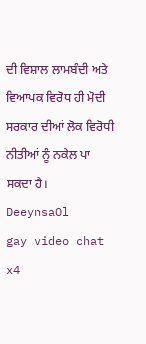ਦੀ ਵਿਸ਼ਾਲ ਲਾਮਬੰਦੀ ਅਤੇ ਵਿਆਪਕ ਵਿਰੋਧ ਹੀ ਮੋਦੀ ਸਰਕਾਰ ਦੀਆਂ ਲੋਕ ਵਿਰੋਧੀ ਨੀਤੀਆਂ ਨੂੰ ਨਕੇਲ ਪਾ ਸਕਦਾ ਹੈ।
DeeynsaOl
gay video chat x4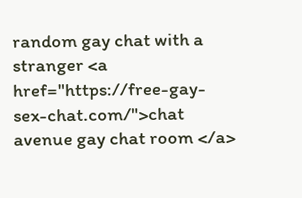random gay chat with a stranger <a href="https://free-gay-sex-chat.com/">chat avenue gay chat room </a>